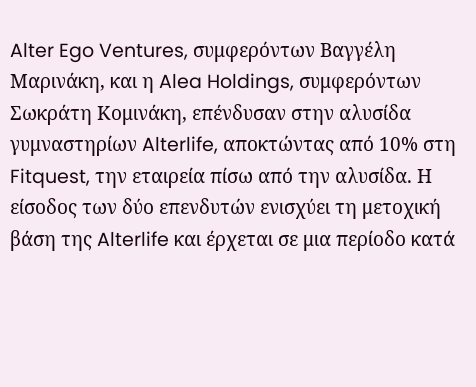Alter Ego Ventures, συμφερόντων Βαγγέλη Μαρινάκη, και η Alea Holdings, συμφερόντων Σωκράτη Κομινάκη, επένδυσαν στην αλυσίδα γυμναστηρίων Alterlife, αποκτώντας από 10% στη Fitquest, την εταιρεία πίσω από την αλυσίδα. Η είσοδος των δύο επενδυτών ενισχύει τη μετοχική βάση της Alterlife και έρχεται σε μια περίοδο κατά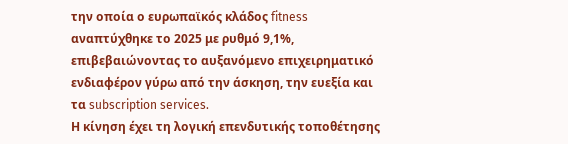την οποία ο ευρωπαϊκός κλάδος fitness αναπτύχθηκε το 2025 με ρυθμό 9,1%, επιβεβαιώνοντας το αυξανόμενο επιχειρηματικό ενδιαφέρον γύρω από την άσκηση, την ευεξία και τα subscription services.
Η κίνηση έχει τη λογική επενδυτικής τοποθέτησης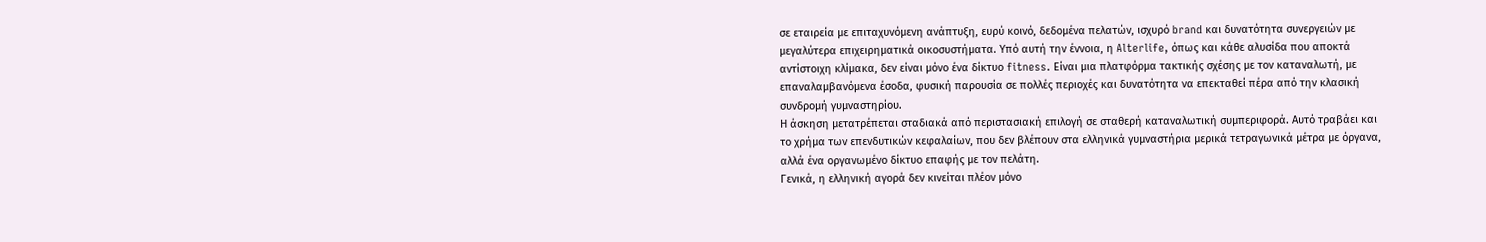σε εταιρεία με επιταχυνόμενη ανάπτυξη, ευρύ κοινό, δεδομένα πελατών, ισχυρό brand και δυνατότητα συνεργειών με μεγαλύτερα επιχειρηματικά οικοσυστήματα. Υπό αυτή την έννοια, η Alterlife, όπως και κάθε αλυσίδα που αποκτά αντίστοιχη κλίμακα, δεν είναι μόνο ένα δίκτυο fitness. Είναι μια πλατφόρμα τακτικής σχέσης με τον καταναλωτή, με επαναλαμβανόμενα έσοδα, φυσική παρουσία σε πολλές περιοχές και δυνατότητα να επεκταθεί πέρα από την κλασική συνδρομή γυμναστηρίου.
Η άσκηση μετατρέπεται σταδιακά από περιστασιακή επιλογή σε σταθερή καταναλωτική συμπεριφορά. Αυτό τραβάει και το χρήμα των επενδυτικών κεφαλαίων, που δεν βλέπουν στα ελληνικά γυμναστήρια μερικά τετραγωνικά μέτρα με όργανα, αλλά ένα οργανωμένο δίκτυο επαφής με τον πελάτη.
Γενικά, η ελληνική αγορά δεν κινείται πλέον μόνο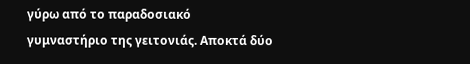γύρω από το παραδοσιακό γυμναστήριο της γειτονιάς. Αποκτά δύο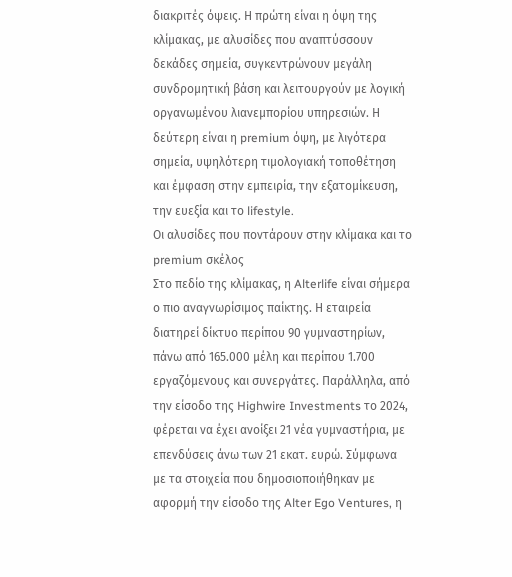διακριτές όψεις. Η πρώτη είναι η όψη της κλίμακας, με αλυσίδες που αναπτύσσουν δεκάδες σημεία, συγκεντρώνουν μεγάλη συνδρομητική βάση και λειτουργούν με λογική οργανωμένου λιανεμπορίου υπηρεσιών. Η δεύτερη είναι η premium όψη, με λιγότερα σημεία, υψηλότερη τιμολογιακή τοποθέτηση και έμφαση στην εμπειρία, την εξατομίκευση, την ευεξία και το lifestyle.
Οι αλυσίδες που ποντάρουν στην κλίμακα και το premium σκέλος
Στo πεδίο της κλίμακας, η Alterlife είναι σήμερα ο πιο αναγνωρίσιμος παίκτης. Η εταιρεία διατηρεί δίκτυο περίπου 90 γυμναστηρίων, πάνω από 165.000 μέλη και περίπου 1.700 εργαζόμενους και συνεργάτες. Παράλληλα, από την είσοδο της Highwire Investments το 2024, φέρεται να έχει ανοίξει 21 νέα γυμναστήρια, με επενδύσεις άνω των 21 εκατ. ευρώ. Σύμφωνα με τα στοιχεία που δημοσιοποιήθηκαν με αφορμή την είσοδο της Alter Ego Ventures, η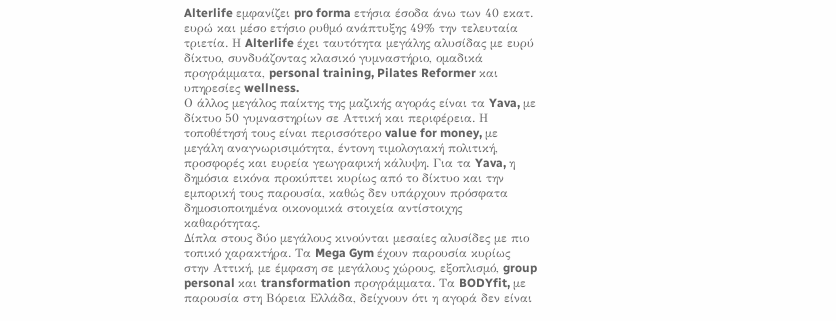Alterlife εμφανίζει pro forma ετήσια έσοδα άνω των 40 εκατ. ευρώ και μέσο ετήσιο ρυθμό ανάπτυξης 49% την τελευταία τριετία. Η Alterlife έχει ταυτότητα μεγάλης αλυσίδας με ευρύ δίκτυο, συνδυάζοντας κλασικό γυμναστήριο, ομαδικά προγράμματα, personal training, Pilates Reformer και υπηρεσίες wellness.
Ο άλλος μεγάλος παίκτης της μαζικής αγοράς είναι τα Yava, με δίκτυο 50 γυμναστηρίων σε Αττική και περιφέρεια. Η τοποθέτησή τους είναι περισσότερο value for money, με μεγάλη αναγνωρισιμότητα, έντονη τιμολογιακή πολιτική, προσφορές και ευρεία γεωγραφική κάλυψη. Για τα Yava, η δημόσια εικόνα προκύπτει κυρίως από το δίκτυο και την εμπορική τους παρουσία, καθώς δεν υπάρχουν πρόσφατα δημοσιοποιημένα οικονομικά στοιχεία αντίστοιχης καθαρότητας.
Δίπλα στους δύο μεγάλους κινούνται μεσαίες αλυσίδες με πιο τοπικό χαρακτήρα. Τα Mega Gym έχουν παρουσία κυρίως στην Αττική, με έμφαση σε μεγάλους χώρους, εξοπλισμό, group personal και transformation προγράμματα. Τα BODYfit, με παρουσία στη Βόρεια Ελλάδα, δείχνουν ότι η αγορά δεν είναι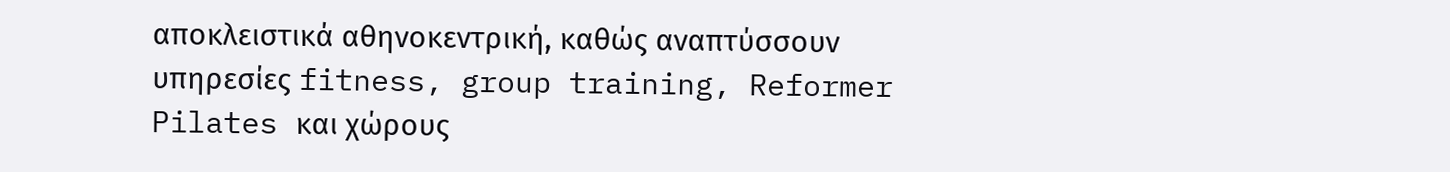αποκλειστικά αθηνοκεντρική, καθώς αναπτύσσουν υπηρεσίες fitness, group training, Reformer Pilates και χώρους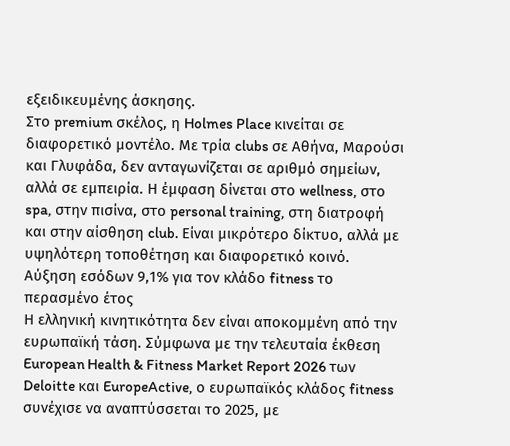εξειδικευμένης άσκησης.
Στο premium σκέλος, η Holmes Place κινείται σε διαφορετικό μοντέλο. Με τρία clubs σε Αθήνα, Μαρούσι και Γλυφάδα, δεν ανταγωνίζεται σε αριθμό σημείων, αλλά σε εμπειρία. Η έμφαση δίνεται στο wellness, στο spa, στην πισίνα, στο personal training, στη διατροφή και στην αίσθηση club. Είναι μικρότερο δίκτυο, αλλά με υψηλότερη τοποθέτηση και διαφορετικό κοινό.
Αύξηση εσόδων 9,1% για τον κλάδο fitness το περασμένο έτος
Η ελληνική κινητικότητα δεν είναι αποκομμένη από την ευρωπαϊκή τάση. Σύμφωνα με την τελευταία έκθεση European Health & Fitness Market Report 2026 των Deloitte και EuropeActive, ο ευρωπαϊκός κλάδος fitness συνέχισε να αναπτύσσεται το 2025, με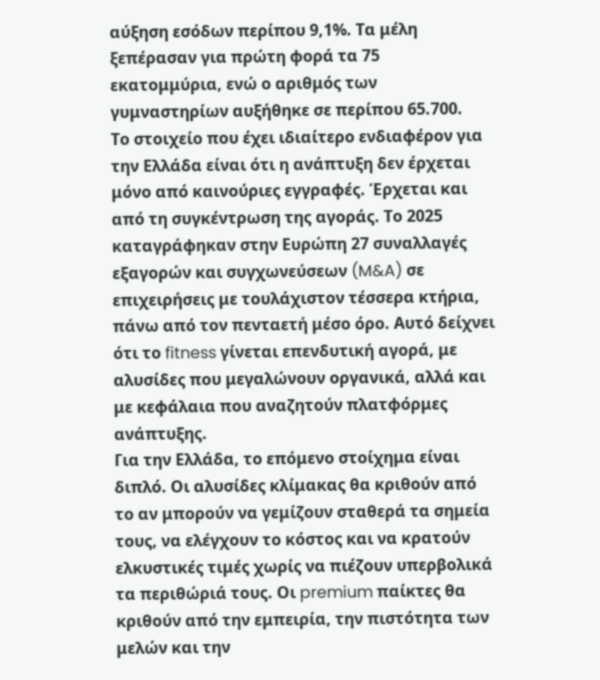αύξηση εσόδων περίπου 9,1%. Τα μέλη ξεπέρασαν για πρώτη φορά τα 75 εκατομμύρια, ενώ ο αριθμός των γυμναστηρίων αυξήθηκε σε περίπου 65.700.
Το στοιχείο που έχει ιδιαίτερο ενδιαφέρον για την Ελλάδα είναι ότι η ανάπτυξη δεν έρχεται μόνο από καινούριες εγγραφές. Έρχεται και από τη συγκέντρωση της αγοράς. Το 2025 καταγράφηκαν στην Ευρώπη 27 συναλλαγές εξαγορών και συγχωνεύσεων (M&A) σε επιχειρήσεις με τουλάχιστον τέσσερα κτήρια, πάνω από τον πενταετή μέσο όρο. Αυτό δείχνει ότι το fitness γίνεται επενδυτική αγορά, με αλυσίδες που μεγαλώνουν οργανικά, αλλά και με κεφάλαια που αναζητούν πλατφόρμες ανάπτυξης.
Για την Ελλάδα, το επόμενο στοίχημα είναι διπλό. Οι αλυσίδες κλίμακας θα κριθούν από το αν μπορούν να γεμίζουν σταθερά τα σημεία τους, να ελέγχουν το κόστος και να κρατούν ελκυστικές τιμές χωρίς να πιέζουν υπερβολικά τα περιθώριά τους. Οι premium παίκτες θα κριθούν από την εμπειρία, την πιστότητα των μελών και την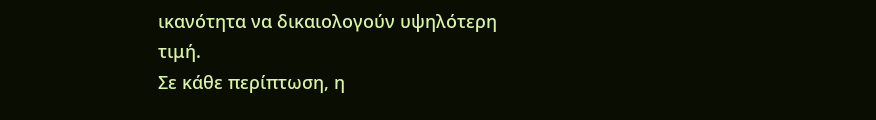ικανότητα να δικαιολογούν υψηλότερη τιμή.
Σε κάθε περίπτωση, η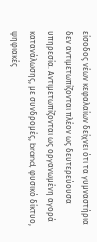είσοδος νέων κεφαλαίων δείχνει ότι τα γυμναστήρια δεν αντιμετωπίζονται πλέον ως δευτερεύουσα υπηρεσία. Αντιμετωπίζονται ως οργανωμένη αγορά κατανάλωσης, με συνδρομές, brand, φυσικό δίκτυο, ψηφιακές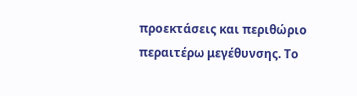προεκτάσεις και περιθώριο περαιτέρω μεγέθυνσης. Το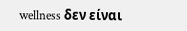wellness δεν είναι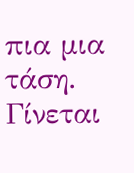πια μια τάση. Γίνεται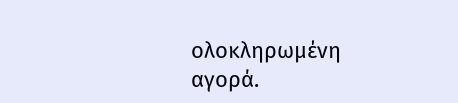ολοκληρωμένη αγορά.